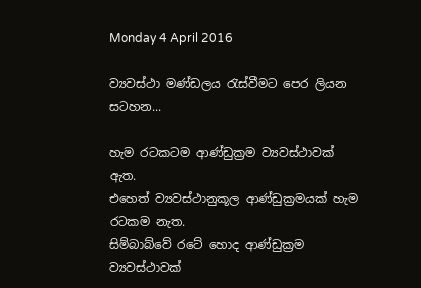Monday 4 April 2016

ව්‍යවස්ථා මණ්ඩලය රැස්වීමට පෙර ලියන සටහන...

හැම රටකටම ආණ්ඩුක්‍රම ව්‍යවස්ථාවක් ඇත.
එහෙත් ව්‍යවස්ථානුකූල ආණ්ඩුක්‍රමයක් හැම රටකම නැත.
සිම්බාබ්වේ රටේ හොද ආණ්ඩුක්‍රම ව්‍යවස්ථාවක්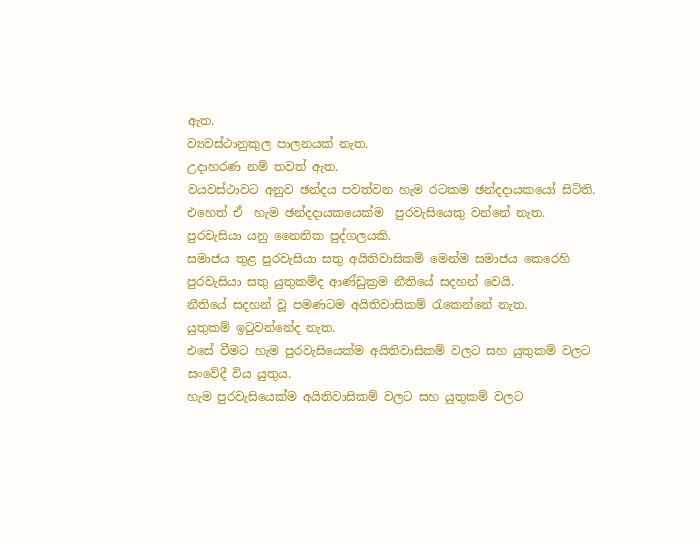ඇත.
ව්‍යවස්ථානුකුල පාලනයක් නැත.
උදාහරණ නම් තවත් ඇත.
වයවස්ථාවට අනුව ඡන්දය පවත්වන හැම රටකම ඡන්දදායකයෝ සිටිති.
එහෙත් ඒ  හැම ඡන්දදායකයෙක්ම  පුරවැසියෙකු වන්නේ නැත.
පුරවැසියා යනු නෛතික පුද්ගලයකි.
සමාජය තුළ පුරවැසියා සතු අයිතිවාසිකම් මෙන්ම සමාජය කෙරෙහි පුරවැසියා සතු යුතුකම්ද ආණ්ඩුක්‍රම නීතියේ සදහන් වෙයි.
නීතියේ සදහන් වූ පමණටම අයිතිවාසිකම් රැකෙන්නේ නැත.
යුතුකම් ඉටුවන්නේද නැත.
එසේ වීමට හැම පුරවැසියෙක්ම අයිතිවාසිකම් වලට සහ යුතුකම් වලට සංවේදී විය යුතුය.
හැම පුරවැසියෙක්ම අයිතිවාසිකම් වලට සහ යුතුකම් වලට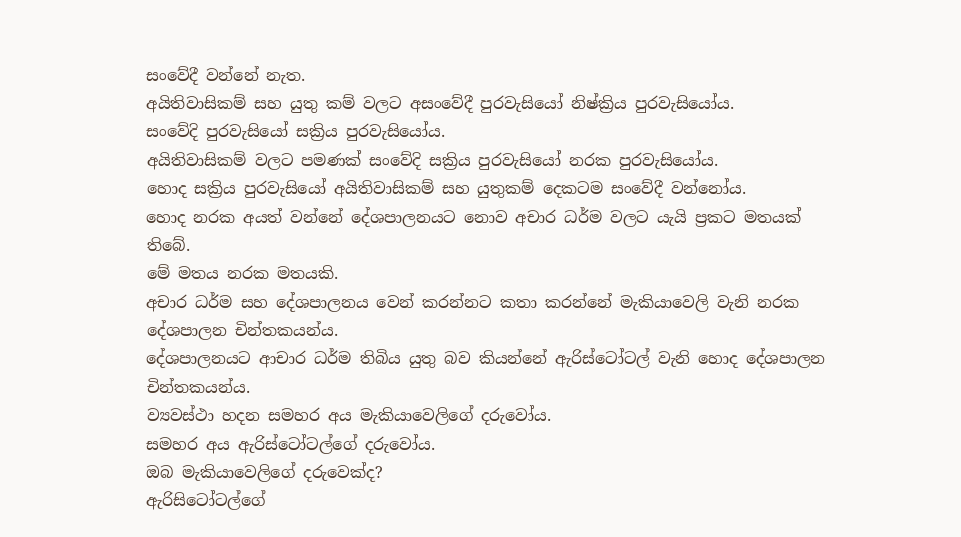සංවේදී වන්නේ නැත.
අයිතිවාසිකම් සහ යුතු කම් වලට අසංවේදී පුරවැසියෝ නිෂ්ක්‍රිය පුරවැසියෝය.
සංවේදි පුරවැසියෝ සක්‍රිය පුරවැසියෝය.
අයිතිවාසිකම් වලට පමණක් සංවේදි සක්‍රිය පුරවැසියෝ නරක පුරවැසියෝය.
හොද සක්‍රිය පුරවැසියෝ අයිතිවාසිකම් සහ යුතුකම් දෙකටම සංවේදී වන්නෝය.
හොද නරක අයත් වන්නේ දේශපාලනයට නොව අචාර ධර්ම වලට යැයි ප්‍රකට මතයක් තිබේ.
මේ මතය නරක මතයකි.
අචාර ධර්ම සහ දේශපාලනය වෙන් කරන්නට කතා කරන්නේ මැකියාවෙලි වැනි නරක දේශපාලන චින්තකයන්ය.
දේශපාලනයට ආචාර ධර්ම තිබිය යුතු බව කියන්නේ ඇරිස්ටෝටල් වැනි හොද දේශපාලන චින්තකයන්ය.
ව්‍යවස්ථා හදන සමහර අය මැකියාවෙලිගේ දරුවෝය.
සමහර අය ඇරිස්ටෝටල්ගේ දරුවෝය.
ඔබ මැකියාවෙලිගේ දරුවෙක්ද?
ඇරිසිටෝටල්ගේ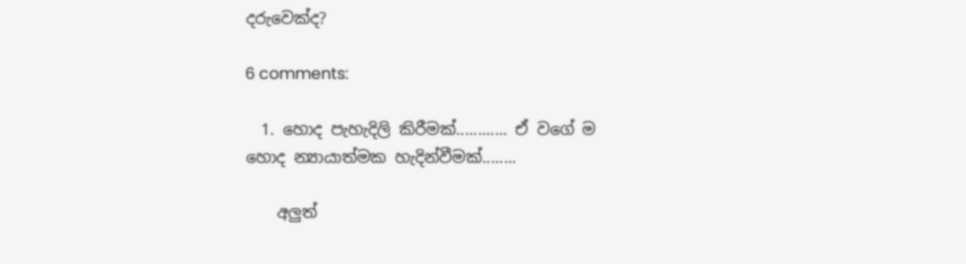දරුවෙක්ද?

6 comments:

  1. හොද පැහැදිලි කිරීමක්............ ඒ වගේ ම හොද න්‍යායාත්මක හැදින්වීමක්........

    අලුත්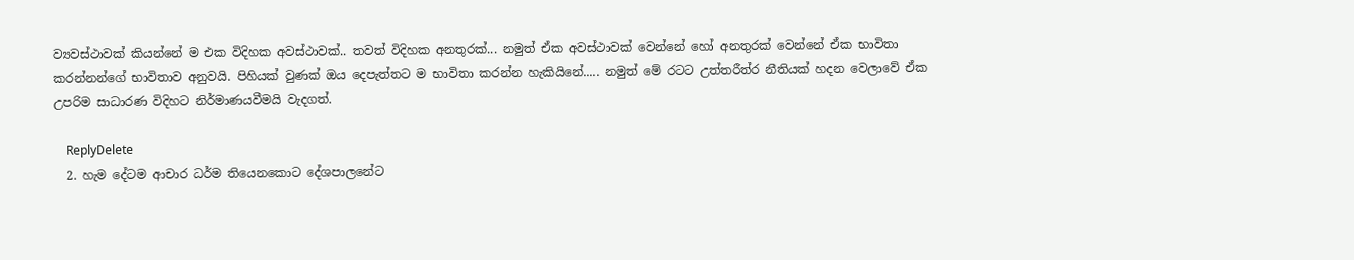ව්‍යවස්ථාවක් කියන්නේ ම එක විදිහක අවස්ථාවක්.. තවත් විදිහක අනතුරක්... නමුත් ඒක අවස්ථාවක් වෙන්නේ හෝ අනතුරක් වෙන්නේ ඒක භාවිතා කරන්නන්ගේ භාවිතාව අනුවයි. පිහියක් වුණක් ඔය දෙපැත්තට ම භාවිතා කරන්න හැකියිනේ..... නමුත් මේ රටට උත්තරීත්ර නීතියක් හදන වෙලාවේ ඒක උපරිම සාධාරණ විදිහට නිර්මාණයවීමයි වැදගත්.

    ReplyDelete
  2. හැම දේටම ආචාර ධර්ම තියෙනකොට දේශපාලනේට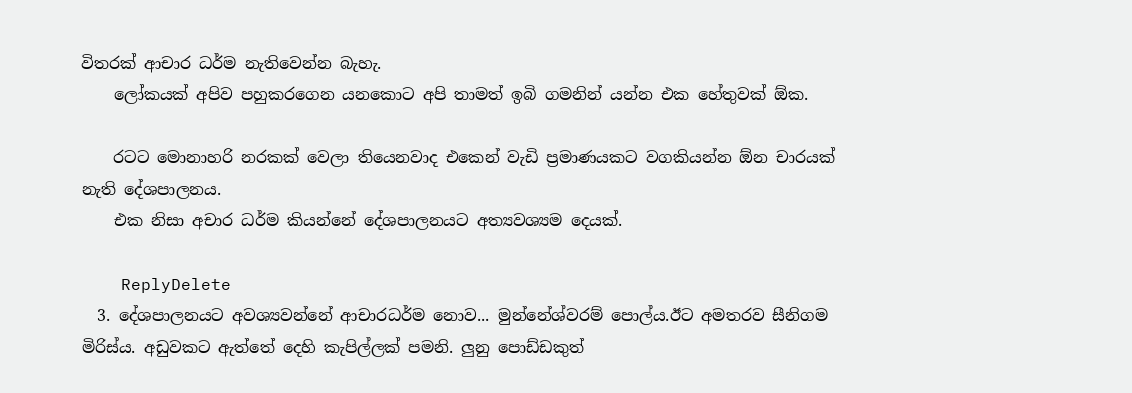විතරක් ආචාර ධර්ම නැතිවෙන්න බැහැ.
    ලෝකයක් අපිව පහුකරගෙන යනකොට අපි තාමත් ඉබි ගමනින් යන්න එක හේතුවක් ඕක.

    රටට මොනාහරි නරකක් වෙලා තියෙනවාද එකෙන් වැඩි ප්‍රමාණයකට වගකියන්න ඕන චාරයක් නැති දේශපාලනය.
    එක නිසා අචාර ධර්ම කියන්නේ දේශපාලනයට අත්‍යවශ්‍යම දෙයක්.

    ReplyDelete
  3. දේශපාලනයට අවශ්‍යවන්නේ ආචාරධර්ම නොව... මුන්නේශ්වරම් පොල්ය.ඊට අමතරව සීනිගම මිරිස්ය. අඩුවකට ඇත්තේ දෙහි කැපිල්ලක් පමනි. ලුනු පොඩ්ඩකුත්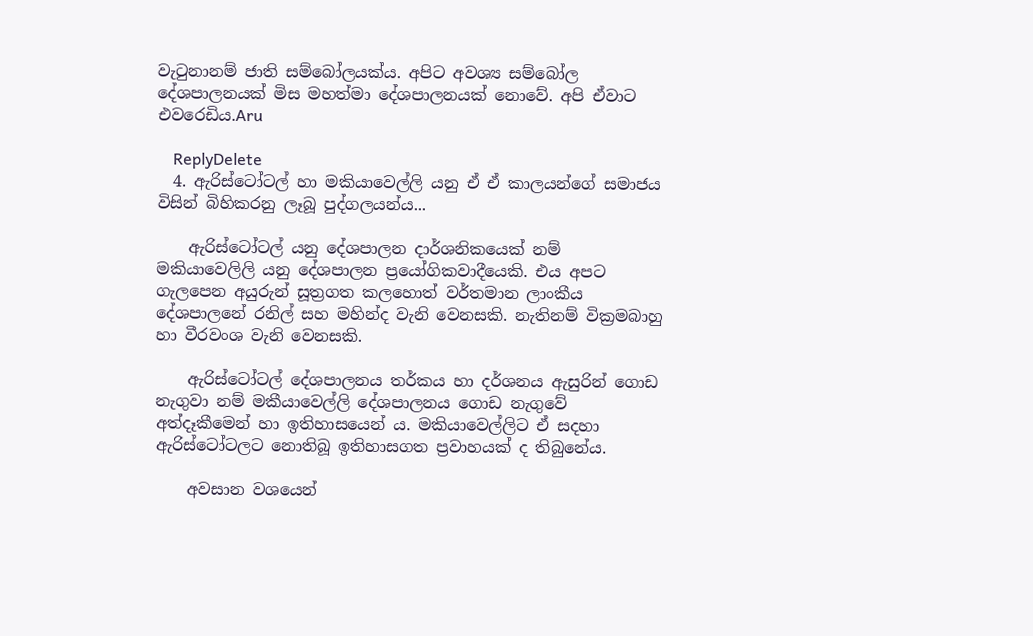වැටුනානම් ජාති සම්බෝලයක්ය. අපිට අවශ්‍ය සම්බෝල දේශපාලනයක් මිස මහත්මා දේශපාලනයක් නොවේ. අපි ඒවාට එවරෙඩිය.Aru

    ReplyDelete
  4. ඇරිස්ටෝටල් හා මකියාවෙල්ලි යනු ඒ ඒ කාලයන්ගේ සමාජය විසින් බිහිකරනු ලෑබූ පුද්ගලයන්ය...

    ඇරිස්ටෝටල් යනු දේශපාලන දාර්ශනිකයෙක් නම් මකියාවෙලිලි යනු දේශපාලන ප්‍රයෝගිකවාදීයෙකි. එය අපට ගැලපෙන අයුරුන් සූත්‍රගත කලහොත් වර්තමාන ලාංකීය දේශපාලනේ රනිල් සහ මහින්ද වැනි වෙනසකි. නැතිනම් වික්‍රමබාහු හා වීරවංශ වැනි වෙනසකි.

    ඇරිස්ටෝටල් දේශපාලනය තර්කය හා දර්ශනය ඇසුරින් ගොඩ නැගුවා නම් මකීයාවෙල්ලි දේශපාලනය ගොඩ නැගුවේ අත්දෑකීමෙන් හා ඉතිහාසයෙන් ය. මකියාවෙල්ලිට ඒ සදහා ඇරිස්ටෝටලට නොතිබූ ඉතිහාසගත ප්‍රවාහයක් ද තිබුනේය.

    අවසාන වශයෙන්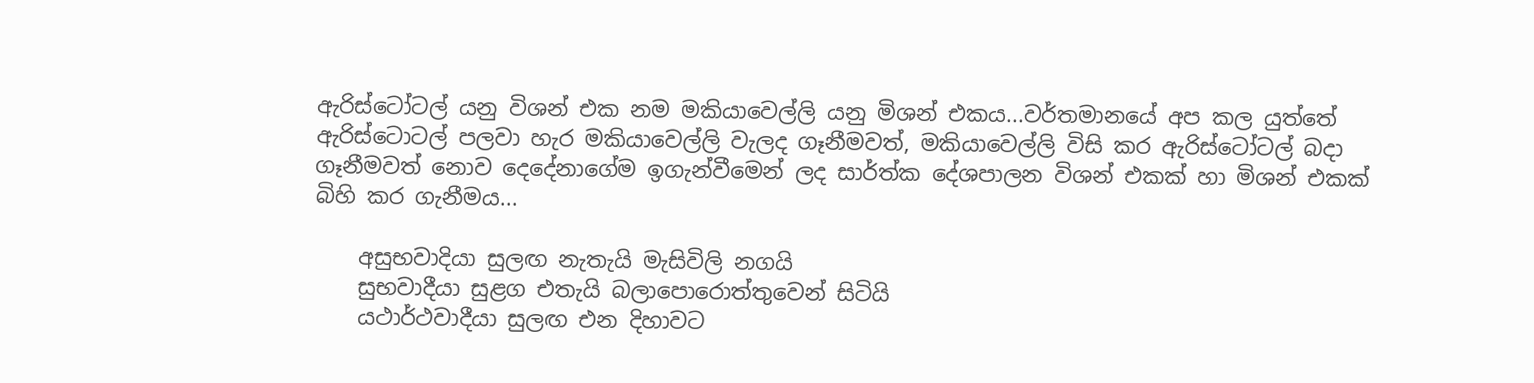ඇරිස්ටෝටල් යනු විශන් එක නම මකියාවෙල්ලි යනු මිශන් එකය...වර්තමානයේ අප කල යුත්තේ ඇරිස්ටොටල් පලවා හැර මකියාවෙල්ලි වැලද ගෑනීමවත්, මකියාවෙල්ලි විසි කර ඇරිස්ටෝටල් බදා ගෑනීමවත් නොව දෙදේනාගේම ඉගැන්වීමෙන් ලද සාර්ත්ක දේශපාලන විශන් එකක් හා මිශන් එකක් බිහි කර ගැනීමය...

    අසුභවාදියා සුලඟ නැතැයි මැසිවිලි නගයි
    සුභවාදීයා සුළග එතැයි බලාපොරොත්තුවෙන් සිටියි
    යථාර්ථවාදීයා සුලඟ එන දිහාවට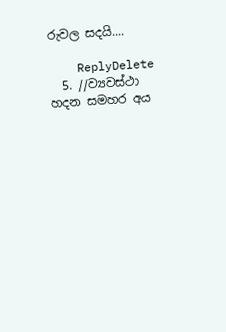රුවල සදයි....

    ReplyDelete
  5. //ව්‍යවස්ථා හදන සමහර අය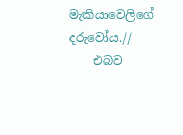මැකියාවෙලිගේ දරුවෝය.//
    එබව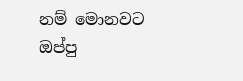නම් මොනවට ඔප්පු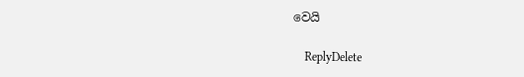වෙයි

    ReplyDelete